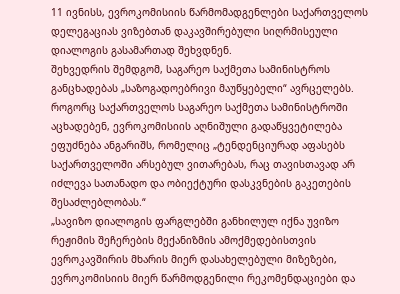11 ივნისს, ევროკომისიის წარმომადგენლები საქართველოს დელეგაციას ვიზებთან დაკავშირებული სიღრმისეული დიალოგის გასამართად შეხვდნენ.
შეხვედრის შემდგომ, საგარეო საქმეთა სამინისტროს განცხადებას „საზოგადოებრივი მაუწყებელი“ ავრცელებს.
როგორც საქართველოს საგარეო საქმეთა სამინისტროში აცხადებენ, ევროკომისიის აღნიშული გადაწყვეტილება ეფუძნება ანგარიშს, რომელიც „ტენდენციურად აფასებს საქართველოში არსებულ ვითარებას, რაც თავისთავად არ იძლევა სათანადო და ობიექტური დასკვნების გაკეთების შესაძლებლობას.“
„სავიზო დიალოგის ფარგლებში განხილულ იქნა უვიზო რეჟიმის შეჩერების მექანიზმის ამოქმედებისთვის ევროკავშირის მხარის მიერ დასახელებული მიზეზები, ევროკომისიის მიერ წარმოდგენილი რეკომენდაციები და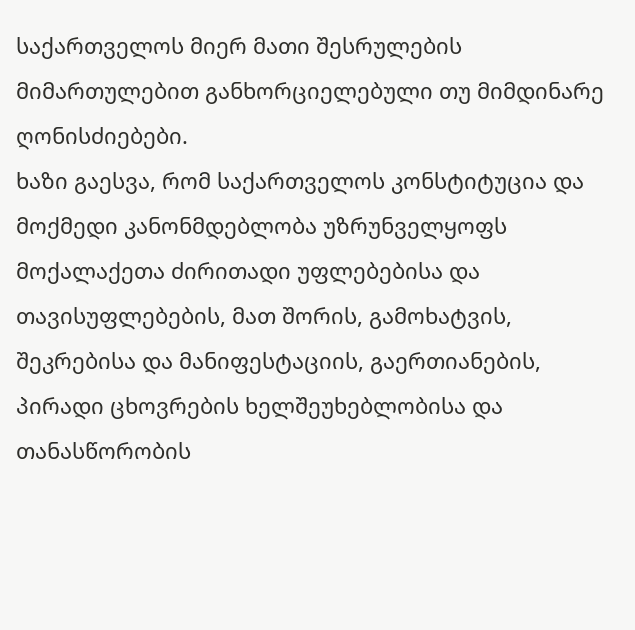საქართველოს მიერ მათი შესრულების მიმართულებით განხორციელებული თუ მიმდინარე ღონისძიებები.
ხაზი გაესვა, რომ საქართველოს კონსტიტუცია და მოქმედი კანონმდებლობა უზრუნველყოფს მოქალაქეთა ძირითადი უფლებებისა და თავისუფლებების, მათ შორის, გამოხატვის, შეკრებისა და მანიფესტაციის, გაერთიანების, პირადი ცხოვრების ხელშეუხებლობისა და თანასწორობის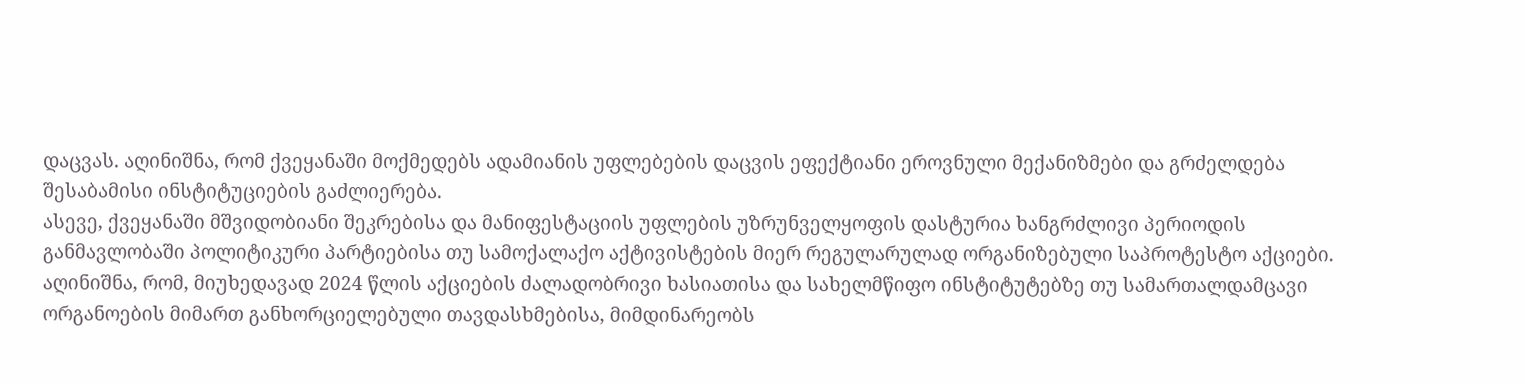დაცვას. აღინიშნა, რომ ქვეყანაში მოქმედებს ადამიანის უფლებების დაცვის ეფექტიანი ეროვნული მექანიზმები და გრძელდება შესაბამისი ინსტიტუციების გაძლიერება.
ასევე, ქვეყანაში მშვიდობიანი შეკრებისა და მანიფესტაციის უფლების უზრუნველყოფის დასტურია ხანგრძლივი პერიოდის განმავლობაში პოლიტიკური პარტიებისა თუ სამოქალაქო აქტივისტების მიერ რეგულარულად ორგანიზებული საპროტესტო აქციები.
აღინიშნა, რომ, მიუხედავად 2024 წლის აქციების ძალადობრივი ხასიათისა და სახელმწიფო ინსტიტუტებზე თუ სამართალდამცავი ორგანოების მიმართ განხორციელებული თავდასხმებისა, მიმდინარეობს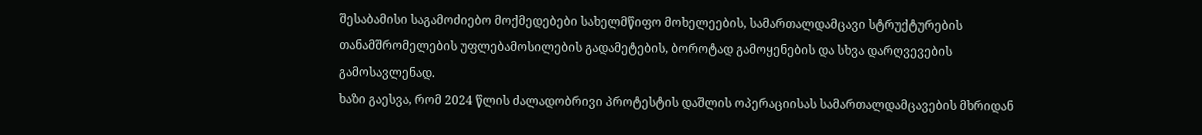შესაბამისი საგამოძიებო მოქმედებები სახელმწიფო მოხელეების, სამართალდამცავი სტრუქტურების თანამშრომელების უფლებამოსილების გადამეტების, ბოროტად გამოყენების და სხვა დარღვევების გამოსავლენად.
ხაზი გაესვა, რომ 2024 წლის ძალადობრივი პროტესტის დაშლის ოპერაციისას სამართალდამცავების მხრიდან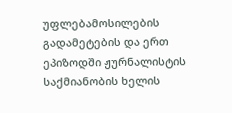უფლებამოსილების გადამეტების და ერთ ეპიზოდში ჟურნალისტის საქმიანობის ხელის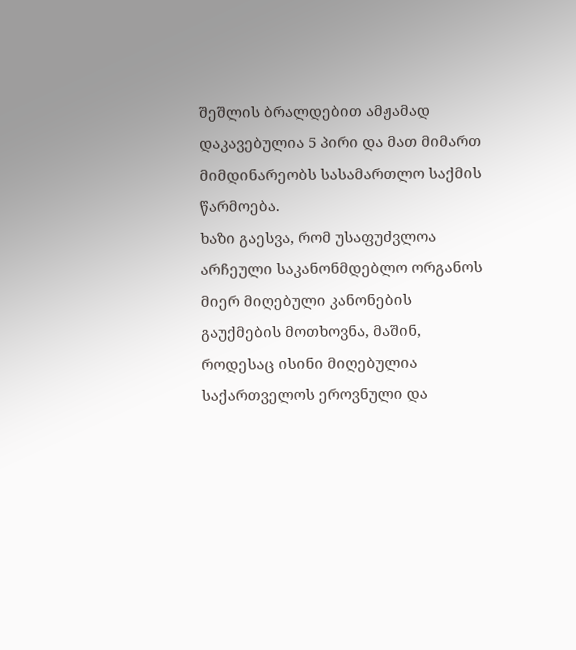შეშლის ბრალდებით ამჟამად დაკავებულია 5 პირი და მათ მიმართ მიმდინარეობს სასამართლო საქმის წარმოება.
ხაზი გაესვა, რომ უსაფუძვლოა არჩეული საკანონმდებლო ორგანოს მიერ მიღებული კანონების გაუქმების მოთხოვნა, მაშინ, როდესაც ისინი მიღებულია საქართველოს ეროვნული და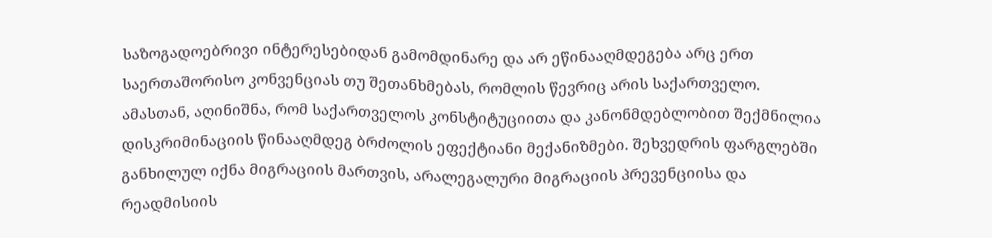საზოგადოებრივი ინტერესებიდან გამომდინარე და არ ეწინააღმდეგება არც ერთ საერთაშორისო კონვენციას თუ შეთანხმებას, რომლის წევრიც არის საქართველო.
ამასთან, აღინიშნა, რომ საქართველოს კონსტიტუციითა და კანონმდებლობით შექმნილია დისკრიმინაციის წინააღმდეგ ბრძოლის ეფექტიანი მექანიზმები. შეხვედრის ფარგლებში განხილულ იქნა მიგრაციის მართვის, არალეგალური მიგრაციის პრევენციისა და რეადმისიის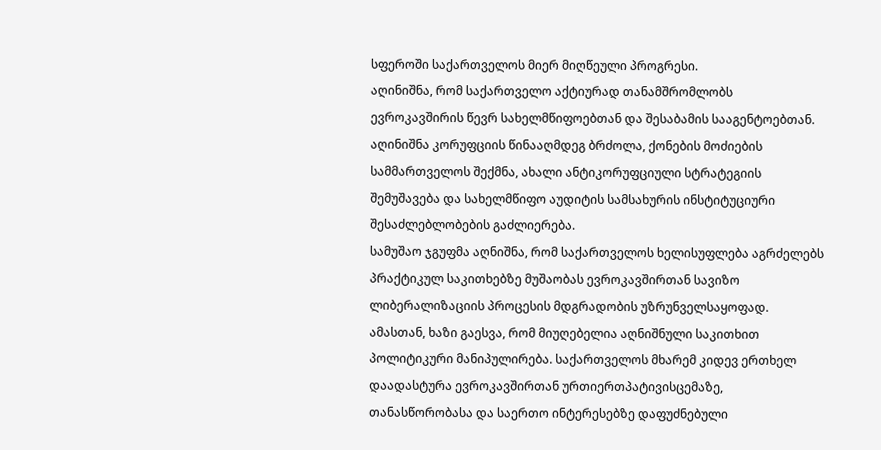სფეროში საქართველოს მიერ მიღწეული პროგრესი.
აღინიშნა, რომ საქართველო აქტიურად თანამშრომლობს ევროკავშირის წევრ სახელმწიფოებთან და შესაბამის სააგენტოებთან. აღინიშნა კორუფციის წინააღმდეგ ბრძოლა, ქონების მოძიების სამმართველოს შექმნა, ახალი ანტიკორუფციული სტრატეგიის შემუშავება და სახელმწიფო აუდიტის სამსახურის ინსტიტუციური შესაძლებლობების გაძლიერება.
სამუშაო ჯგუფმა აღნიშნა, რომ საქართველოს ხელისუფლება აგრძელებს პრაქტიკულ საკითხებზე მუშაობას ევროკავშირთან სავიზო ლიბერალიზაციის პროცესის მდგრადობის უზრუნველსაყოფად. ამასთან, ხაზი გაესვა, რომ მიუღებელია აღნიშნული საკითხით პოლიტიკური მანიპულირება. საქართველოს მხარემ კიდევ ერთხელ დაადასტურა ევროკავშირთან ურთიერთპატივისცემაზე, თანასწორობასა და საერთო ინტერესებზე დაფუძნებული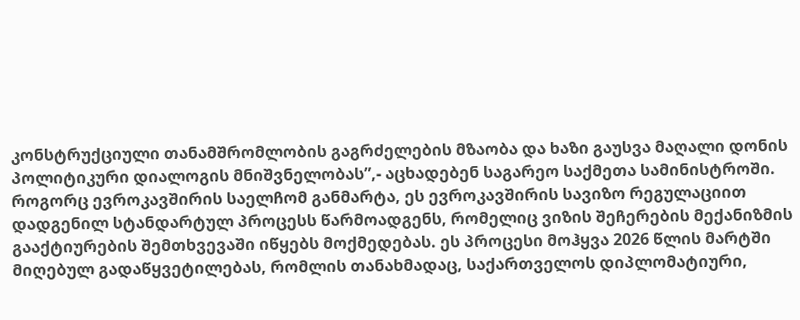კონსტრუქციული თანამშრომლობის გაგრძელების მზაობა და ხაზი გაუსვა მაღალი დონის პოლიტიკური დიალოგის მნიშვნელობას”,- აცხადებენ საგარეო საქმეთა სამინისტროში.
როგორც ევროკავშირის საელჩომ განმარტა, ეს ევროკავშირის სავიზო რეგულაციით დადგენილ სტანდარტულ პროცესს წარმოადგენს, რომელიც ვიზის შეჩერების მექანიზმის გააქტიურების შემთხვევაში იწყებს მოქმედებას. ეს პროცესი მოჰყვა 2026 წლის მარტში მიღებულ გადაწყვეტილებას, რომლის თანახმადაც, საქართველოს დიპლომატიური,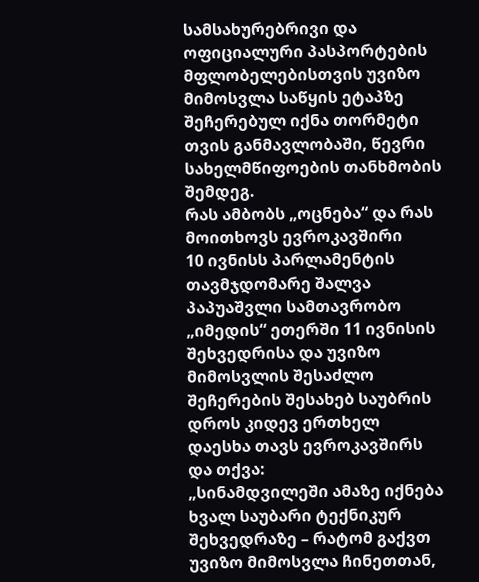სამსახურებრივი და ოფიციალური პასპორტების მფლობელებისთვის უვიზო მიმოსვლა საწყის ეტაპზე შეჩერებულ იქნა თორმეტი თვის განმავლობაში, წევრი სახელმწიფოების თანხმობის შემდეგ.
რას ამბობს „ოცნება“ და რას მოითხოვს ევროკავშირი
10 ივნისს პარლამენტის თავმჯდომარე შალვა პაპუაშვლი სამთავრობო „იმედის“ ეთერში 11 ივნისის შეხვედრისა და უვიზო მიმოსვლის შესაძლო შეჩერების შესახებ საუბრის დროს კიდევ ერთხელ დაესხა თავს ევროკავშირს და თქვა:
„სინამდვილეში ამაზე იქნება ხვალ საუბარი ტექნიკურ შეხვედრაზე – რატომ გაქვთ უვიზო მიმოსვლა ჩინეთთან,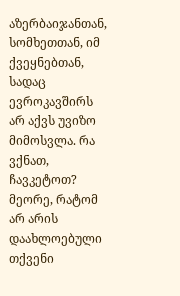აზერბაიჯანთან, სომხეთთან, იმ ქვეყნებთან, სადაც ევროკავშირს არ აქვს უვიზო მიმოსვლა. რა ვქნათ, ჩავკეტოთ? მეორე, რატომ არ არის დაახლოებული თქვენი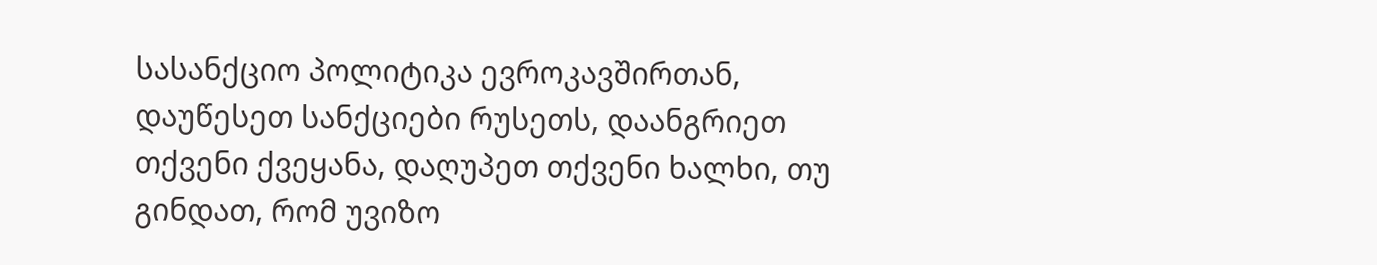სასანქციო პოლიტიკა ევროკავშირთან, დაუწესეთ სანქციები რუსეთს, დაანგრიეთ თქვენი ქვეყანა, დაღუპეთ თქვენი ხალხი, თუ გინდათ, რომ უვიზო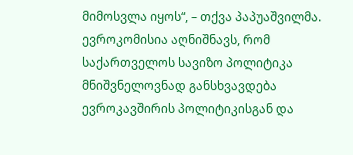მიმოსვლა იყოს“, – თქვა პაპუაშვილმა.
ევროკომისია აღნიშნავს, რომ საქართველოს სავიზო პოლიტიკა მნიშვნელოვნად განსხვავდება ევროკავშირის პოლიტიკისგან და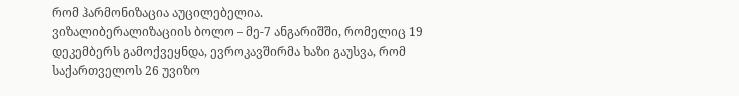რომ ჰარმონიზაცია აუცილებელია.
ვიზალიბერალიზაციის ბოლო – მე-7 ანგარიშში, რომელიც 19 დეკემბერს გამოქვეყნდა, ევროკავშირმა ხაზი გაუსვა, რომ საქართველოს 26 უვიზო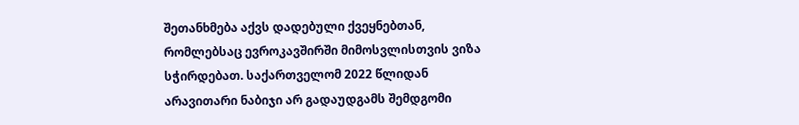შეთანხმება აქვს დადებული ქვეყნებთან, რომლებსაც ევროკავშირში მიმოსვლისთვის ვიზა სჭირდებათ. საქართველომ 2022 წლიდან არავითარი ნაბიჯი არ გადაუდგამს შემდგომი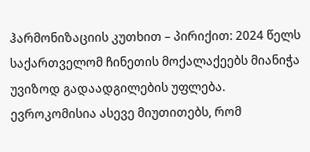ჰარმონიზაციის კუთხით – პირიქით: 2024 წელს საქართველომ ჩინეთის მოქალაქეებს მიანიჭა უვიზოდ გადაადგილების უფლება.
ევროკომისია ასევე მიუთითებს, რომ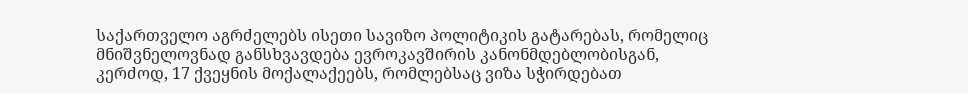საქართველო აგრძელებს ისეთი სავიზო პოლიტიკის გატარებას, რომელიც მნიშვნელოვნად განსხვავდება ევროკავშირის კანონმდებლობისგან, კერძოდ, 17 ქვეყნის მოქალაქეებს, რომლებსაც ვიზა სჭირდებათ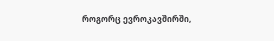როგორც ევროკავშირში,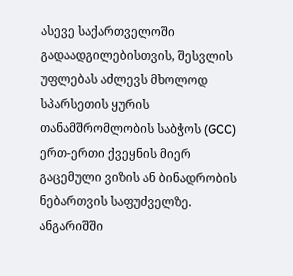ასევე საქართველოში გადაადგილებისთვის, შესვლის უფლებას აძლევს მხოლოდ სპარსეთის ყურის თანამშრომლობის საბჭოს (GCC) ერთ-ერთი ქვეყნის მიერ გაცემული ვიზის ან ბინადრობის ნებართვის საფუძველზე.
ანგარიშში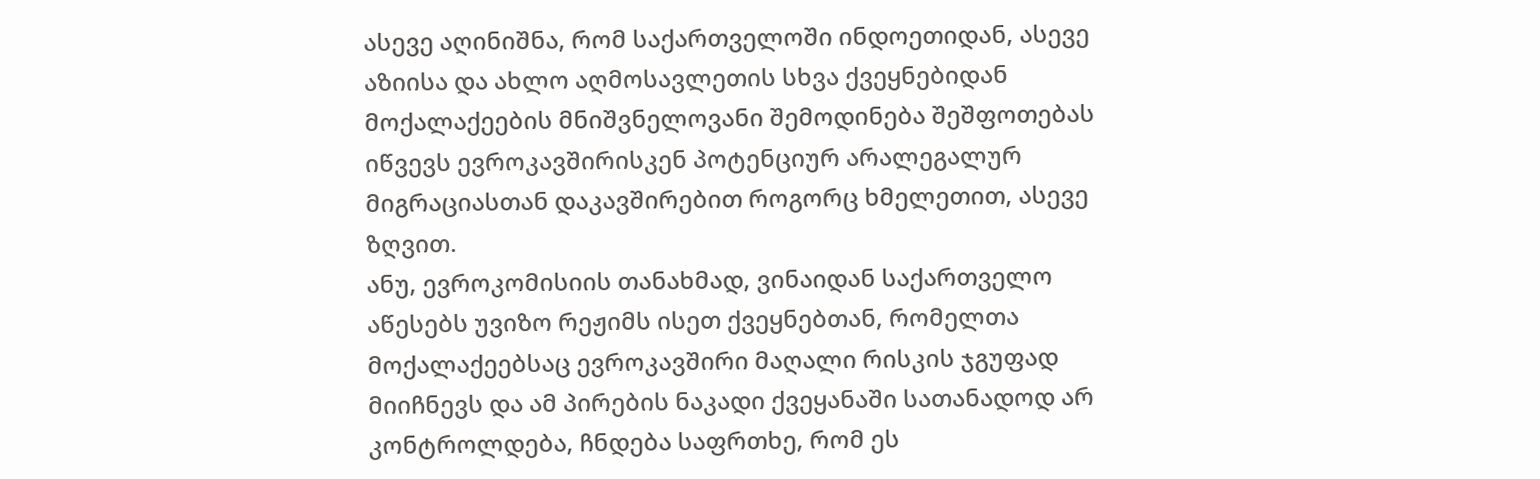ასევე აღინიშნა, რომ საქართველოში ინდოეთიდან, ასევე აზიისა და ახლო აღმოსავლეთის სხვა ქვეყნებიდან მოქალაქეების მნიშვნელოვანი შემოდინება შეშფოთებას იწვევს ევროკავშირისკენ პოტენციურ არალეგალურ მიგრაციასთან დაკავშირებით როგორც ხმელეთით, ასევე ზღვით.
ანუ, ევროკომისიის თანახმად, ვინაიდან საქართველო აწესებს უვიზო რეჟიმს ისეთ ქვეყნებთან, რომელთა მოქალაქეებსაც ევროკავშირი მაღალი რისკის ჯგუფად მიიჩნევს და ამ პირების ნაკადი ქვეყანაში სათანადოდ არ კონტროლდება, ჩნდება საფრთხე, რომ ეს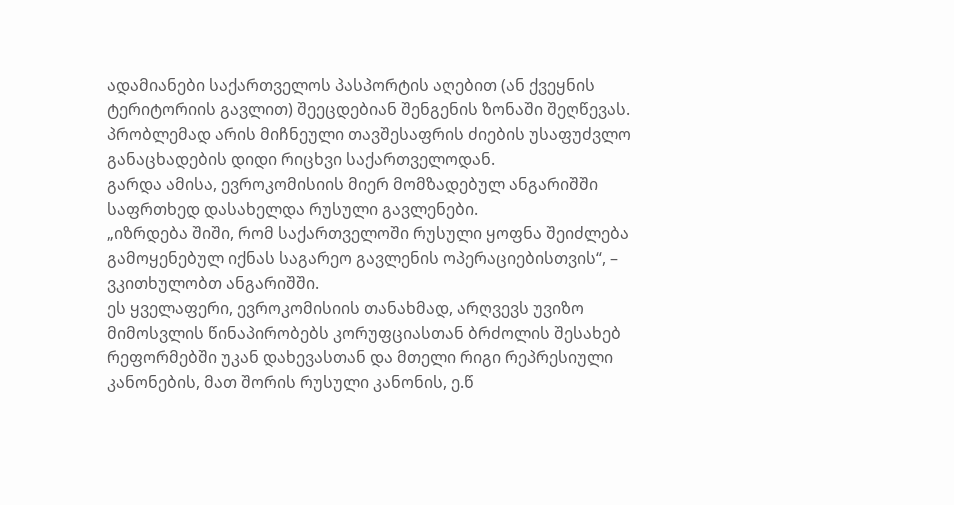ადამიანები საქართველოს პასპორტის აღებით (ან ქვეყნის ტერიტორიის გავლით) შეეცდებიან შენგენის ზონაში შეღწევას.
პრობლემად არის მიჩნეული თავშესაფრის ძიების უსაფუძვლო განაცხადების დიდი რიცხვი საქართველოდან.
გარდა ამისა, ევროკომისიის მიერ მომზადებულ ანგარიშში საფრთხედ დასახელდა რუსული გავლენები.
„იზრდება შიში, რომ საქართველოში რუსული ყოფნა შეიძლება გამოყენებულ იქნას საგარეო გავლენის ოპერაციებისთვის“, – ვკითხულობთ ანგარიშში.
ეს ყველაფერი, ევროკომისიის თანახმად, არღვევს უვიზო მიმოსვლის წინაპირობებს კორუფციასთან ბრძოლის შესახებ რეფორმებში უკან დახევასთან და მთელი რიგი რეპრესიული კანონების, მათ შორის რუსული კანონის, ე.წ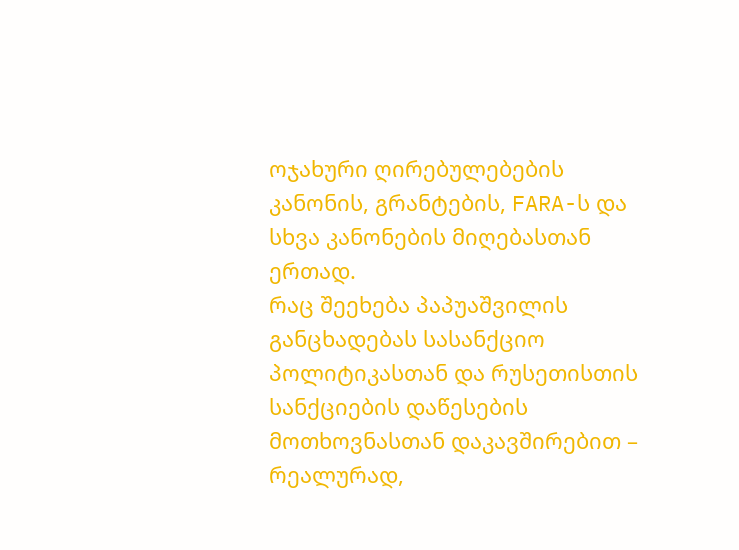ოჯახური ღირებულებების კანონის, გრანტების, FARA-ს და სხვა კანონების მიღებასთან ერთად.
რაც შეეხება პაპუაშვილის განცხადებას სასანქციო პოლიტიკასთან და რუსეთისთის სანქციების დაწესების მოთხოვნასთან დაკავშირებით – რეალურად,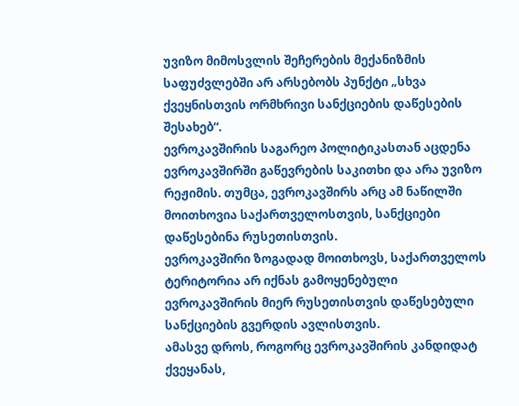უვიზო მიმოსვლის შეჩერების მექანიზმის საფუძვლებში არ არსებობს პუნქტი „სხვა ქვეყნისთვის ორმხრივი სანქციების დაწესების შესახებ“.
ევროკავშირის საგარეო პოლიტიკასთან აცდენა ევროკავშირში გაწევრების საკითხი და არა უვიზო რეჟიმის. თუმცა, ევროკავშირს არც ამ ნაწილში მოითხოვია საქართველოსთვის, სანქციები დაწესებინა რუსეთისთვის.
ევროკავშირი ზოგადად მოითხოვს, საქართველოს ტერიტორია არ იქნას გამოყენებული ევროკავშირის მიერ რუსეთისთვის დაწესებული სანქციების გვერდის ავლისთვის.
ამასვე დროს, როგორც ევროკავშირის კანდიდატ ქვეყანას,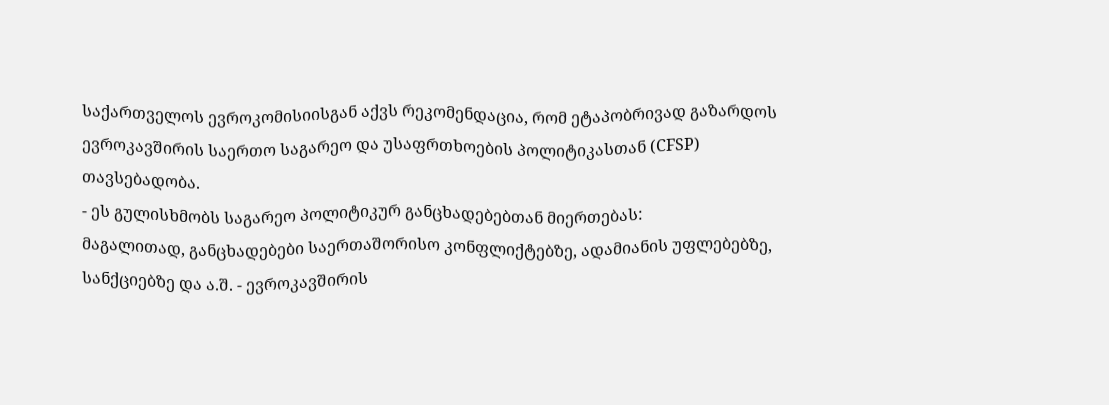საქართველოს ევროკომისიისგან აქვს რეკომენდაცია, რომ ეტაპობრივად გაზარდოს ევროკავშირის საერთო საგარეო და უსაფრთხოების პოლიტიკასთან (CFSP) თავსებადობა.
- ეს გულისხმობს საგარეო პოლიტიკურ განცხადებებთან მიერთებას:
მაგალითად, განცხადებები საერთაშორისო კონფლიქტებზე, ადამიანის უფლებებზე, სანქციებზე და ა.შ. - ევროკავშირის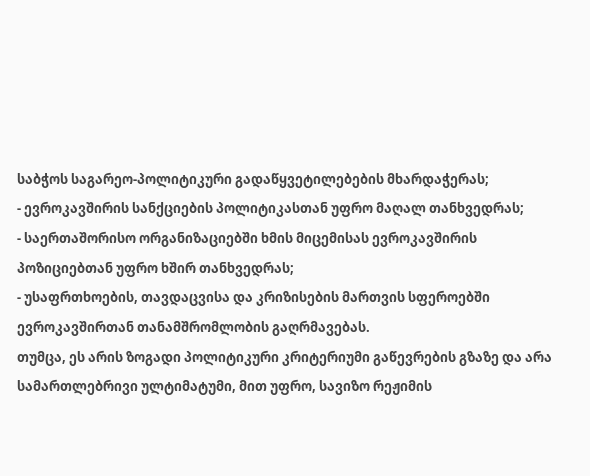საბჭოს საგარეო-პოლიტიკური გადაწყვეტილებების მხარდაჭერას;
- ევროკავშირის სანქციების პოლიტიკასთან უფრო მაღალ თანხვედრას;
- საერთაშორისო ორგანიზაციებში ხმის მიცემისას ევროკავშირის პოზიციებთან უფრო ხშირ თანხვედრას;
- უსაფრთხოების, თავდაცვისა და კრიზისების მართვის სფეროებში ევროკავშირთან თანამშრომლობის გაღრმავებას.
თუმცა, ეს არის ზოგადი პოლიტიკური კრიტერიუმი გაწევრების გზაზე და არა სამართლებრივი ულტიმატუმი, მით უფრო, სავიზო რეჟიმის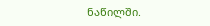ნაწილში.